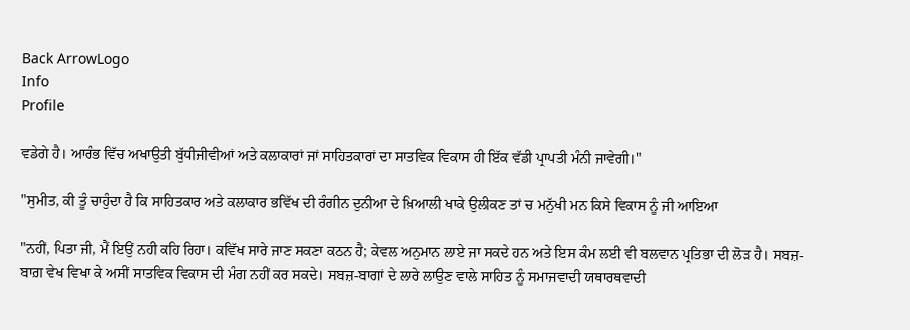Back ArrowLogo
Info
Profile

ਵਡੇਗੇ ਹੈ। ਆਰੰਭ ਵਿੱਚ ਅਖਾਉਤੀ ਬੁੱਧੀਜੀਵੀਆਂ ਅਤੇ ਕਲਾਕਾਰਾਂ ਜਾਂ ਸਾਹਿਤਕਾਰਾਂ ਦਾ ਸਾਤਵਿਕ ਵਿਕਾਸ ਹੀ ਇੱਕ ਵੱਡੀ ਪ੍ਰਾਪਤੀ ਮੰਨੀ ਜਾਵੇਗੀ।"

"ਸੁਮੀਤ, ਕੀ ਤੂੰ ਚਾਹੁੰਦਾ ਹੈ ਕਿ ਸਾਹਿਤਕਾਰ ਅਤੇ ਕਲਾਕਾਰ ਭਵਿੱਖ ਦੀ ਰੰਗੀਨ ਦੁਨੀਆ ਦੇ ਖ਼ਿਆਲੀ ਖਾਕੇ ਉਲੀਕਣ ਤਾਂ ਚ ਮਨੁੱਖੀ ਮਨ ਕਿਸੇ ਵਿਕਾਸ ਨੂੰ ਜੀ ਆਇਆ

"ਨਹੀਂ, ਪਿਤਾ ਜੀ, ਮੈਂ ਇਉਂ ਨਹੀ ਕਹਿ ਰਿਹਾ। ਕਵਿੱਖ ਸਾਰੇ ਜਾਣ ਸਕਣਾ ਕਠਨ ਹੈ; ਕੇਵਲ ਅਨੁਮਾਨ ਲਾਏ ਜਾ ਸਕਦੇ ਹਨ ਅਤੇ ਇਸ ਕੰਮ ਲਈ ਵੀ ਬਲਵਾਨ ਪ੍ਰਤਿਭਾ ਦੀ ਲੋੜ ਹੈ। ਸਬਜ਼-ਬਾਗ਼ ਵੇਖ ਵਿਖਾ ਕੇ ਅਸੀਂ ਸਾਤਵਿਕ ਵਿਕਾਸ ਦੀ ਮੰਗ ਨਹੀਂ ਕਰ ਸਕਦੇ। ਸਬਜ਼-ਬਾਗਾਂ ਦੇ ਲਾਰੇ ਲਾਉਣ ਵਾਲੇ ਸਾਹਿਤ ਨੂੰ ਸਮਾਜਵਾਦੀ ਯਥਾਰਥਵਾਦੀ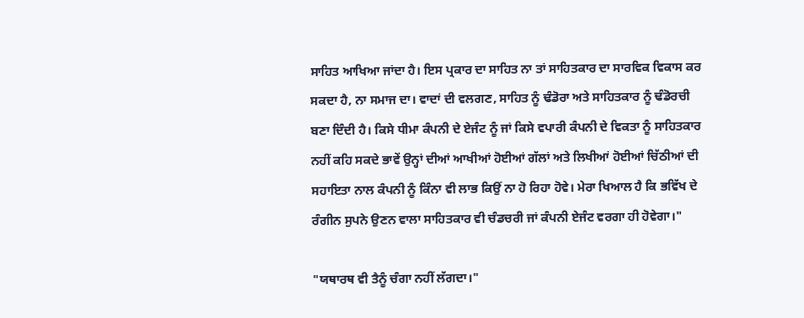ਸਾਹਿਤ ਆਖਿਆ ਜਾਂਦਾ ਹੈ। ਇਸ ਪ੍ਰਕਾਰ ਦਾ ਸਾਹਿਤ ਨਾ ਤਾਂ ਸਾਹਿਤਕਾਰ ਦਾ ਸਾਰਵਿਕ ਵਿਕਾਸ ਕਰ ਸਕਦਾ ਹੈ, ਨਾ ਸਮਾਜ ਦਾ। ਵਾਦਾਂ ਦੀ ਵਲਗਣ, ਸਾਹਿਤ ਨੂੰ ਢੰਡੋਰਾ ਅਤੇ ਸਾਹਿਤਕਾਰ ਨੂੰ ਢੰਡੋਰਚੀ ਬਣਾ ਦਿੰਦੀ ਹੈ। ਕਿਸੇ ਧੀਮਾ ਕੰਪਨੀ ਦੇ ਏਜੰਟ ਨੂੰ ਜਾਂ ਕਿਸੇ ਵਪਾਰੀ ਕੰਪਨੀ ਦੇ ਵਿਕਤਾ ਨੂੰ ਸਾਹਿਤਕਾਰ ਨਹੀਂ ਕਹਿ ਸਕਦੇ ਭਾਵੇਂ ਉਨ੍ਹਾਂ ਦੀਆਂ ਆਖੀਆਂ ਹੋਈਆਂ ਗੱਲਾਂ ਅਤੇ ਲਿਖੀਆਂ ਹੋਈਆਂ ਚਿੱਠੀਆਂ ਦੀ ਸਹਾਇਤਾ ਨਾਲ ਕੰਪਨੀ ਨੂੰ ਕਿੰਨਾ ਵੀ ਲਾਭ ਕਿਉਂ ਨਾ ਹੋ ਰਿਹਾ ਹੋਵੇ। ਮੇਰਾ ਖਿਆਲ ਹੈ ਕਿ ਭਵਿੱਖ ਦੇ ਰੰਗੀਨ ਸੁਪਨੇ ਉਣਨ ਵਾਲਾ ਸਾਹਿਤਕਾਰ ਵੀ ਚੰਡਚਰੀ ਜਾਂ ਕੰਪਨੀ ਏਜੰਟ ਵਰਗਾ ਹੀ ਹੋਵੇਗਾ।"

"ਯਥਾਰਥ ਵੀ ਤੈਨੂੰ ਚੰਗਾ ਨਹੀਂ ਲੱਗਦਾ।"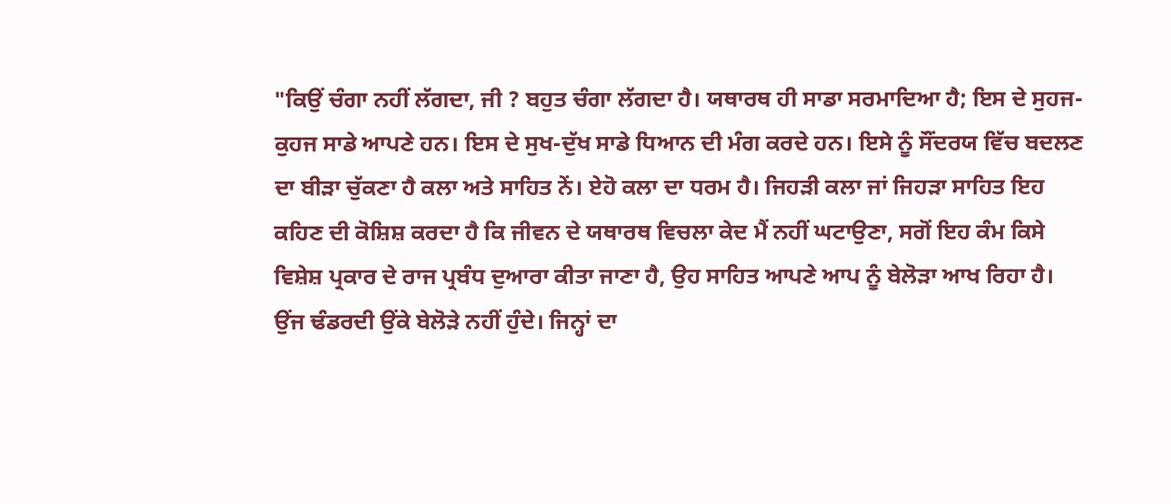"ਕਿਉਂ ਚੰਗਾ ਨਹੀਂ ਲੱਗਦਾ, ਜੀ ? ਬਹੁਤ ਚੰਗਾ ਲੱਗਦਾ ਹੈ। ਯਥਾਰਥ ਹੀ ਸਾਡਾ ਸਰਮਾਦਿਆ ਹੈ; ਇਸ ਦੇ ਸੁਹਜ-ਕੁਹਜ ਸਾਡੇ ਆਪਣੇ ਹਨ। ਇਸ ਦੇ ਸੁਖ-ਦੁੱਖ ਸਾਡੇ ਧਿਆਨ ਦੀ ਮੰਗ ਕਰਦੇ ਹਨ। ਇਸੇ ਨੂੰ ਸੌਂਦਰਯ ਵਿੱਚ ਬਦਲਣ ਦਾ ਬੀੜਾ ਚੁੱਕਣਾ ਹੈ ਕਲਾ ਅਤੇ ਸਾਹਿਤ ਨੇਂ। ਏਹੋ ਕਲਾ ਦਾ ਧਰਮ ਹੈ। ਜਿਹੜੀ ਕਲਾ ਜਾਂ ਜਿਹੜਾ ਸਾਹਿਤ ਇਹ ਕਹਿਣ ਦੀ ਕੋਸ਼ਿਸ਼ ਕਰਦਾ ਹੈ ਕਿ ਜੀਵਨ ਦੇ ਯਥਾਰਥ ਵਿਚਲਾ ਕੇਦ ਮੈਂ ਨਹੀਂ ਘਟਾਉਣਾ, ਸਗੋਂ ਇਹ ਕੰਮ ਕਿਸੇ ਵਿਸ਼ੇਸ਼ ਪ੍ਰਕਾਰ ਦੇ ਰਾਜ ਪ੍ਰਬੰਧ ਦੁਆਰਾ ਕੀਤਾ ਜਾਣਾ ਹੈ, ਉਹ ਸਾਹਿਤ ਆਪਣੇ ਆਪ ਨੂੰ ਬੇਲੋੜਾ ਆਖ ਰਿਹਾ ਹੈ। ਉਂਜ ਢੰਡਰਦੀ ਉਂਕੇ ਬੇਲੋੜੇ ਨਹੀਂ ਹੁੰਦੇ। ਜਿਨ੍ਹਾਂ ਦਾ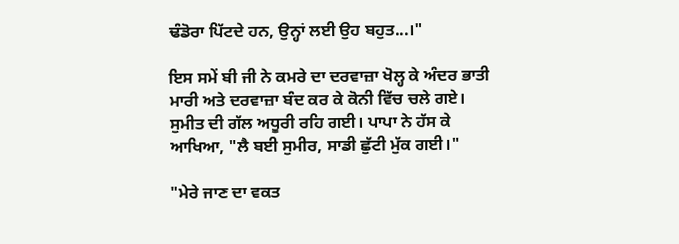ਢੰਡੋਰਾ ਪਿੱਟਦੇ ਹਨ, ਉਨ੍ਹਾਂ ਲਈ ਉਹ ਬਹੁਤ...।"

ਇਸ ਸਮੇਂ ਬੀ ਜੀ ਨੇ ਕਮਰੇ ਦਾ ਦਰਵਾਜ਼ਾ ਖੋਲ੍ਹ ਕੇ ਅੰਦਰ ਭਾਤੀ ਮਾਰੀ ਅਤੇ ਦਰਵਾਜ਼ਾ ਬੰਦ ਕਰ ਕੇ ਕੋਨੀ ਵਿੱਚ ਚਲੇ ਗਏ। ਸੁਮੀਤ ਦੀ ਗੱਲ ਅਧੂਰੀ ਰਹਿ ਗਈ। ਪਾਪਾ ਨੇ ਹੱਸ ਕੇ ਆਖਿਆ, "ਲੈ ਬਈ ਸੁਮੀਰ, ਸਾਡੀ ਛੁੱਟੀ ਮੁੱਕ ਗਈ।"

"ਮੇਰੇ ਜਾਣ ਦਾ ਵਕਤ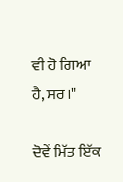ਵੀ ਹੋ ਗਿਆ ਹੈ, ਸਰ।"

ਦੋਵੇਂ ਮਿੱਤ ਇੱਕ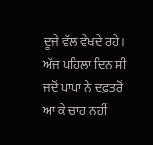ਦੂਜੇ ਵੱਲ ਵੇਖਦੇ ਰਹੇ। ਅੱਜ ਪਹਿਲਾ ਦਿਨ ਸੀ ਜਦੋਂ ਪਾਪਾ ਨੇ ਦਫ਼ਤਰੋਂ ਆ ਕੇ ਚਾਹ ਨਹੀਂ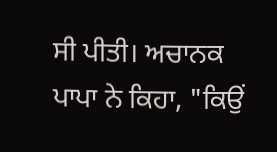ਸੀ ਪੀਤੀ। ਅਚਾਨਕ ਪਾਪਾ ਨੇ ਕਿਹਾ, "ਕਿਉਂ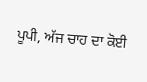ਪੂਪੀ, ਅੱਜ ਚਾਹ ਦਾ ਕੋਈ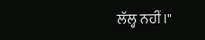ਲੱਲ੍ਹ ਨਹੀਂ।"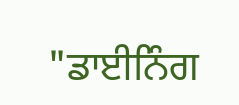"ਡਾਈਨਿੰਗ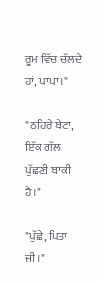ਰੂਮ ਵਿੱਚ ਚੱਲਦੇ ਹਾਂ, ਪਾਪਾ।"

"ਠਹਿਰੇ ਬੇਟਾ, ਇੱਕ ਗੱਲ ਪੁੱਛਣੀ ਬਾਕੀ ਹੈ।"

"ਪੁੱਛੇ, ਪਿਤਾ ਜੀ।"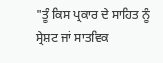"ਤੂੰ ਕਿਸ ਪ੍ਰਕਾਰ ਦੇ ਸਾਹਿਤ ਨੂੰ ਸ੍ਰੇਸ਼ਟ ਜਾਂ ਸਾਤਵਿਕ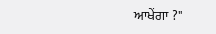ਆਖੇਂਗਾ ?"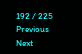192 / 225
Previous
Next